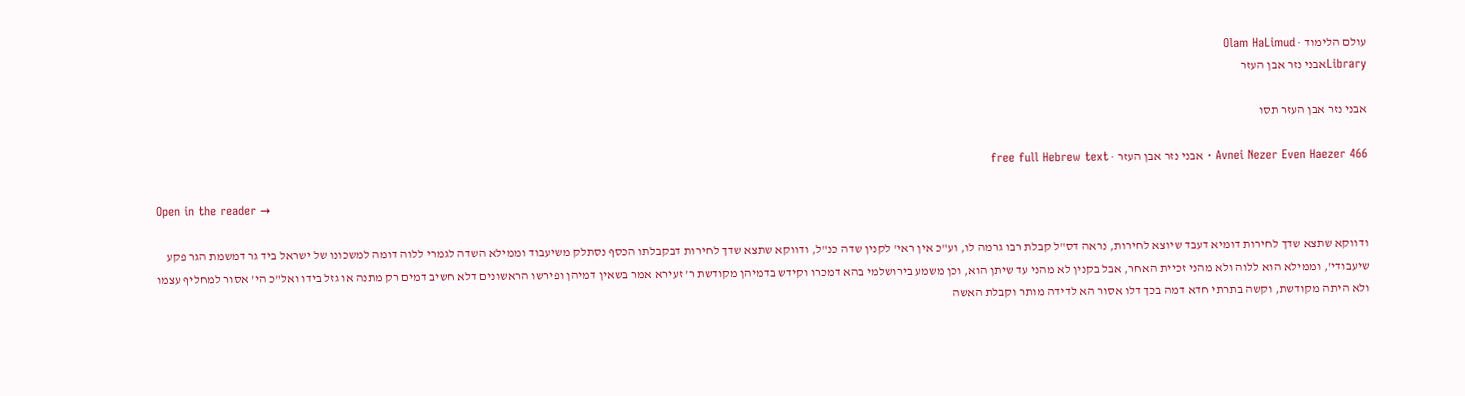עולם הלימוד · Olam HaLimud
Libraryאבני נזר אבן העזר

אבני נזר אבן העזר תסו

Avnei Nezer Even Haezer 466 · אבני נזר אבן העזר · free full Hebrew text

Open in the reader →

ודווקא שתצא שדך לחירות דומיא דעבד שיוצא לחירות, נראה דס"ל קבלת רבו גרמה לו, וע"כ אין ראי' לקנין שדה כנ"ל, ודווקא שתצא שדך לחירות דבקבלתו הכסף נסתלק משיעבוד וממילא השדה לגמרי ללוה דומה למשכונו של ישראל ביד גר דמשמת הגר פקע שיעבודי', וממילא הוא ללוה ולא מהני זכיית האחר, אבל בקנין לא מהני עד שיתן הוא, וכן משמע בירושלמי בהא דמכרו וקידש בדמיהן מקודשת ר' זעירא אמר בשאין דמיהן ופירשו הראשונים דלא חשיב דמים רק מתנה או גזל בידו ואל"כ הי' אסור למחליף עצמו ולא היתה מקודשת, וקשה בתרתי חדא דמה בכך דלו אסור הא לדידה מותר וקבלת האשה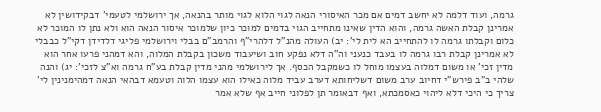גרמה, ועוד דלמה לא יחשב דמים אם מכר האיסורי הנאה לגוי הלוא לגוי מותר בהנאה, אך ירושלמי לטעמי' דבקידושין לא אמרינן קבלת האשה גרמה, והוא הדין שאינו מתחייב הגוי בדמים למוכר כיון שלמוכר איסור הנאה הוא ולא נתן לו המוכר לא כלום וקבלתו גרמה לו להתחייב הא לית לי': יב) העולה מהנ"ל דלהרי"ף והרמב"ם בבלי וירושלמי פליגי דלדידן דקי"ל כבבלי לא אמרינן קבלת רבו גרמה לו בעבד כנעני וה"ה דלא נפקע חוב ושיעבוד משכון בקבלת המלוה, והא דמהני פרעו אחר הוא מדין זכי' או משום דמלוה בעצמו מוחל לו כשמקבל הכסף. אך לירושלמי מהני מדין קבלת בע"ח גרמה וא"צ לזכי': יג) והנה שלהי ב"ב פירש"י דחיוב ערב משום דשליחותא דערב עביד מלוה כאילו הוא עצמו הלוה וטעמא דבהאי הנאה דמהימנינין לי' צריך כי היכי דלא ליהוי כאסמכתא, ואף דבאומר תן לפלוני חייב אף שלא אמר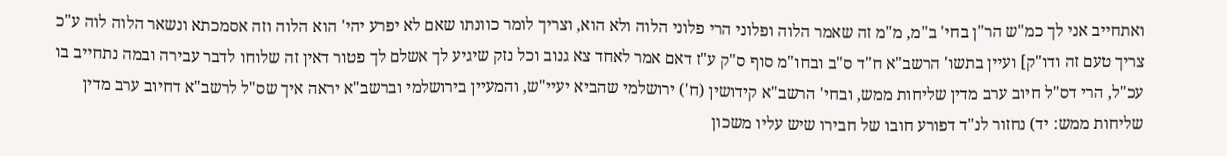ואתחייב אני לך כמ"ש הר"ן בחי' ב"מ, מ"מ זה שאמר הלוה ופלוני הרי פלוני הלוה ולא הוא, וצריך לומר כוונתו שאם לא יפרע יהי' הוא הלוה וזה אסמכתא ונשאר הלוה לוה ע"כ צריך טעם זה ודו"ק] ועיין בתשו' הרשב"א ח"ד ס"ב ובחו"מ סוף ס"ק ע"ז דאם אמר לאחד צא גנוב וכל נזק שיגיע לך אשלם לך פטור דאין זה שלוחו לדבר עבירה ובמה נתחייב בו עכ"ל, הרי דס"ל חיוב ערב מדין שליחות ממש, ובחי' הרשב"א קידושין (ח') ירושלמי שהביא יעיי"ש, והמעיין בירושלמי וברשב"א יראה איך שס"ל לרשב"א דחיוב ערב מדין שליחות ממש: יד) נחזור לנ"ד דפורע חובו של חבירו שיש עליו משכון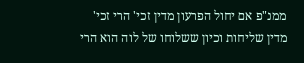ממנ"פ אם יחול הפרעון מדין זכי' הרי זכי' מדין שליחות וכיון ששלוחו של לוה הוא הרי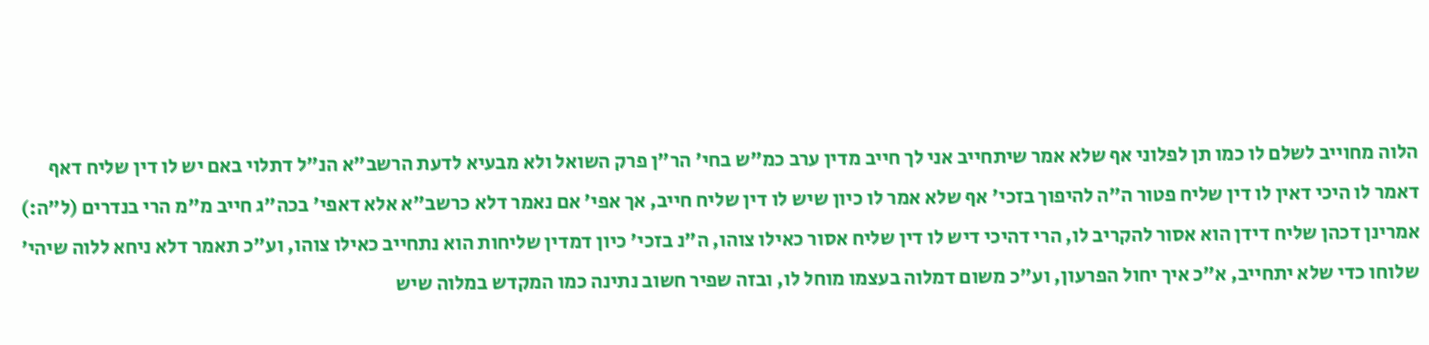הלוה מחוייב לשלם לו כמו תן לפלוני אף שלא אמר שיתחייב אני לך חייב מדין ערב כמ"ש בחי' הר"ן פרק השואל ולא מבעיא לדעת הרשב"א הנ"ל דתלוי באם יש לו דין שליח דאף דאמר לו היכי דאין לו דין שליח פטור ה"ה להיפוך בזכי' אף שלא אמר לו כיון שיש לו דין שליח חייב, אך אפי' אם נאמר דלא כרשב"א אלא דאפי' בכה"ג חייב מ"מ הרי בנדרים (ל"ה:) אמרינן דכהן שליח דידן הוא אסור להקריב לו, הרי דהיכי דיש לו דין שליח אסור כאילו צוהו, ה"נ בזכי' כיון דמדין שליחות הוא נתחייב כאילו צוהו, וע"כ תאמר דלא ניחא ללוה שיהי' שלוחו כדי שלא יתחייב, א"כ איך יחול הפרעון, וע"כ משום דמלוה בעצמו מוחל לו, ובזה שפיר חשוב נתינה כמו המקדש במלוה שיש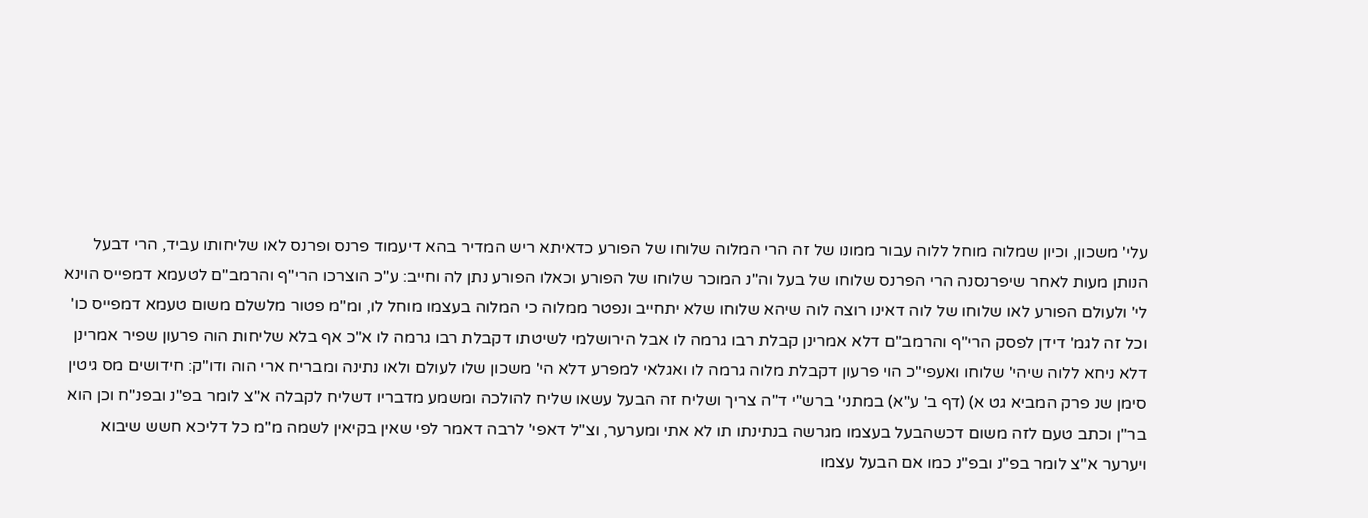עלי' משכון, וכיון שמלוה מוחל ללוה עבור ממונו של זה הרי המלוה שלוחו של הפורע כדאיתא ריש המדיר בהא דיעמוד פרנס ופרנס לאו שליחותו עביד, הרי דבעל הנותן מעות לאחר שיפרנסנה הרי הפרנס שלוחו של בעל וה"נ המוכר שלוחו של הפורע וכאלו הפורע נתן לה וחייב: ע"כ הוצרכו הרי"ף והרמב"ם לטעמא דמפייס הוינא לי' ולעולם הפורע לאו שלוחו של לוה דאינו רוצה לוה שיהא שלוחו שלא יתחייב ונפטר ממלוה כי המלוה בעצמו מוחל לו, ומ"מ פטור מלשלם משום טעמא דמפייס כו' וכל זה לגמ' דידן לפסק הרי"ף והרמב"ם דלא אמרינן קבלת רבו גרמה לו אבל הירושלמי לשיטתו דקבלת רבו גרמה לו א"כ אף בלא שליחות הוה פרעון שפיר אמרינן דלא ניחא ללוה שיהי' שלוחו ואעפי"כ הוי פרעון דקבלת מלוה גרמה לו ואגלאי למפרע דלא הי' משכון שלו לעולם ולאו נתינה ומבריח ארי הוה ודו"ק: חידושים מס גיטין סימן שנ פרק המביא גט א) (דף ב' ע"א) במתני' ברש"י ד"ה צריך ושליח זה הבעל עשאו שליח להולכה ומשמע מדבריו דשליח לקבלה א"צ לומר בפ"נ ובפנ"ח וכן הוא בר"ן וכתב טעם לזה משום דכשהבעל בעצמו מגרשה בנתינתו תו לא אתי ומערער, וצ"ל דאפי' לרבה דאמר לפי שאין בקיאין לשמה מ"מ כל דליכא חשש שיבוא ויערער א"צ לומר בפ"נ ובפ"נ כמו אם הבעל עצמו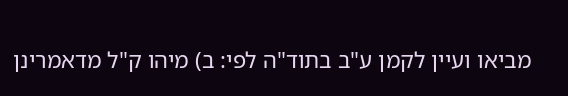מביאו ועיין לקמן ע"ב בתוד"ה לפי: ב) מיהו ק"ל מדאמרינן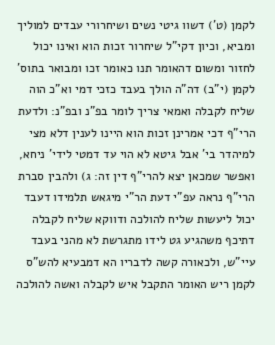לקמן (ט') דשוו גיטי נשים ושיחרורי עבדים למוליך ומביא, וכיון דקי"ל שיחרור זכות הוא ואינו יכול לחזור ומשום דהאומר תנו כאומר זכו ומבואר בתוס' לקמן (י"ב) דה"ה הולך בעבד כזכי דמי וא"כ הוה שליח לקבלה ואמאי צריך לומר בפ"נ ובפ"נ: ולדעת הרי"ף דכי אמרינן זכות הוא היינו לענין דלא מצי למיהדר בי' אבל גיטא לא הוי עד דמטי לידי' ניחא, ואפשר שמכאן יצא להרי"ף דין זה: ג) ולהבין סברת הרי"ף נראה עפ"י דעת הר"י מיגאש תלמידו דעבד יכול ליעשות שליח להולכה ודווקא שליח לקבלה דתיכף משהגיע גט לידו מתגרשת לא מהני בעבד עיי"ש, ולכאורה קשה לדבריו הא דמבעיא להש"ס לקמן ריש האומר התקבל איש לקבלה ואשה להולכה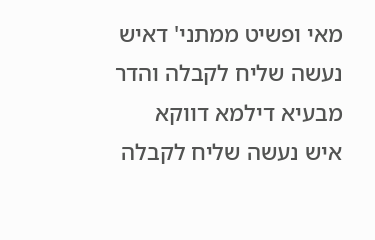מאי ופשיט ממתני' דאיש נעשה שליח לקבלה והדר מבעיא דילמא דווקא איש נעשה שליח לקבלה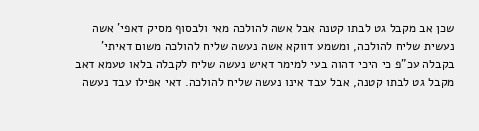שכן אב מקבל גט לבתו קטנה אבל אשה להולכה מאי ולבסוף מסיק דאפי' אשה נעשית שליח להולכה, ומשמע דווקא אשה נעשה שליח להולכה משום דאיתי' בקבלה עכ"פ כי היכי דהוה בעי למימר דאיש נעשה שליח לקבלה בלאו טעמא דאב מקבל גט לבתו קטנה, אבל עבד אינו נעשה שליח להולכה. דאי אפילו עבד נעשה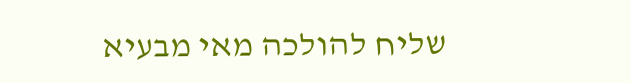שליח להולכה מאי מבעיא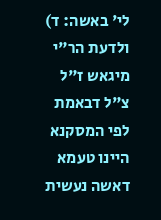לי' באשה: ד) ולדעת הר"י מיגאש ז"ל צ"ל דבאמת לפי המסקנא היינו טעמא דאשה נעשית